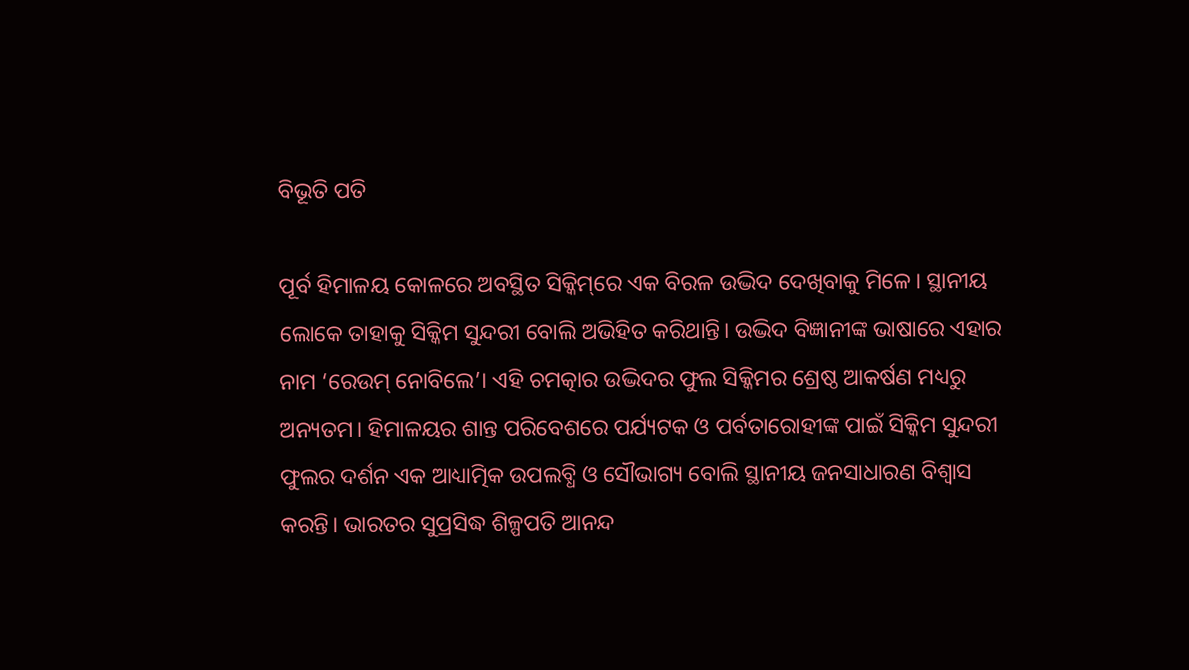ବିଭୂତି ପତି

ପୂର୍ବ ହିମାଳୟ ‌କୋଳରେ ଅବସ୍ଥିତ ସିକ୍କିମ୍‌ରେ ଏକ ବିରଳ ଉଦ୍ଭିଦ ଦେଖିବାକୁ ମିଳେ। ସ୍ଥାନୀୟ ଲୋକେ ତାହାକୁ ସିକ୍କିମ ସୁନ୍ଦରୀ ବୋଲି ଅଭିହିତ କରିଥାନ୍ତି। ଉଦ୍ଭିଦ ବିଜ୍ଞାନୀଙ୍କ ଭାଷାରେ ଏହାର ନାମ ‘ରେଉମ୍ ନୋବିଲେ’। ଏହି ଚମତ୍କାର ଉଦ୍ଭିଦର ଫୁଲ ସିକ୍କିମର ଶ୍ରେଷ୍ଠ ଆକର୍ଷଣ ମଧ୍ୟରୁ ଅନ୍ୟତମ। ହିମାଳୟର ଶାନ୍ତ ପରିବେଶରେ ପର୍ଯ୍ୟଟକ ଓ ପର୍ବତାରୋହୀଙ୍କ ପାଇଁ ସିକ୍କିମ ସୁନ୍ଦରୀ ଫୁଲର ଦର୍ଶନ ଏକ ଆଧ୍ୟାତ୍ମିକ ଉପଲବ୍ଧି ଓ ସୌଭାଗ୍ୟ ବୋଲି ସ୍ଥାନୀୟ ଜନସାଧାରଣ ବିଶ୍ୱାସ କରନ୍ତି। ଭାରତର ସୁପ୍ରସିଦ୍ଧ ଶିଳ୍ପପତି ଆନନ୍ଦ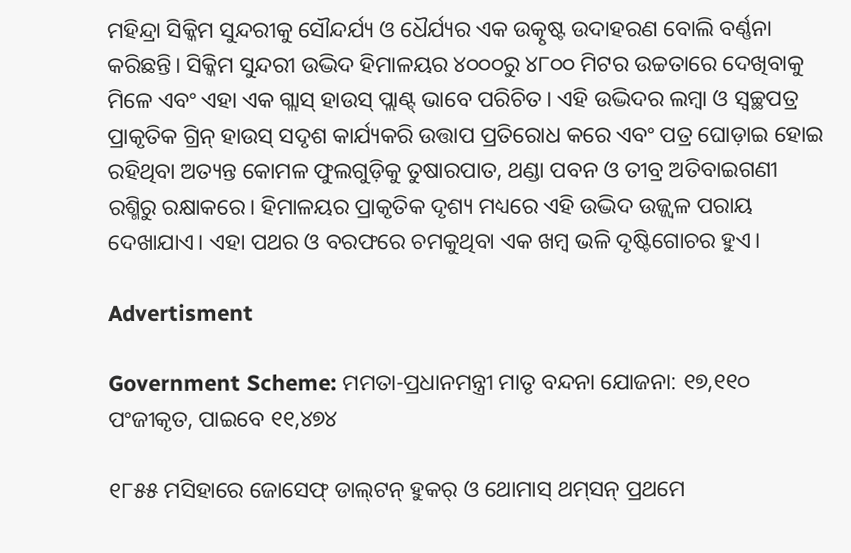ମହିନ୍ଦ୍ରା ସିକ୍କିମ ସୁନ୍ଦରୀକୁ ସୌନ୍ଦର୍ଯ୍ୟ ଓ ଧୈର୍ଯ୍ୟର ଏକ ଉତ୍କୃଷ୍ଟ ଉଦାହରଣ ବୋଲି ବର୍ଣ୍ଣନା କରିଛନ୍ତି। ସିକ୍କିମ ସୁନ୍ଦରୀ ଉଦ୍ଭିଦ ହିମାଳୟର ୪୦୦୦ରୁ ୪୮୦୦ ମିଟର ଉଚ୍ଚତାରେ ଦେଖିବାକୁ ମିଳେ ଏବଂ ଏହା ଏକ ଗ୍ଲାସ୍ ହାଉସ୍ ପ୍ଲାଣ୍ଟ୍‌ ଭାବେ ପରିଚିତ। ଏହି ଉଦ୍ଭିଦର ଲମ୍ବା ଓ ସ୍ୱଚ୍ଛପତ୍ର ପ୍ରାକୃତିକ ଗ୍ରିନ୍ ହାଉସ୍ ସଦୃଶ କାର୍ଯ୍ୟକରି ଉତ୍ତାପ ପ୍ରତିରୋଧ କରେ ଏବଂ ପତ୍ର ଘୋଡ଼ାଇ ହୋଇ ରହିଥିବା ଅତ୍ୟନ୍ତ କୋମଳ ଫୁଲଗୁଡ଼ିକୁ ତୁଷାରପାତ, ଥଣ୍ଡା ପବନ ଓ ତୀବ୍ର ଅତିବାଇଗଣୀ ରଶ୍ମିରୁ ରକ୍ଷାକରେ। ହିମାଳୟର ପ୍ରାକୃତିକ ଦୃଶ୍ୟ ମଧ୍ୟରେ ଏହି ଉଦ୍ଭିଦ ଉଜ୍ଜ୍ୱଳ ପରାୟ ଦେଖାଯାଏ। ଏହା ପଥର ଓ ବରଫରେ ଚମକୁଥିବା ଏକ ଖମ୍ବ ଭଳି ଦୃଷ୍ଟିଗୋଚର ହୁଏ।

Advertisment

Government Scheme: ମମତା-ପ୍ରଧାନମନ୍ତ୍ରୀ ମାତୃ ବନ୍ଦନା ଯୋଜନା: ୧୭,୧୧୦ ପଂଜୀକୃତ, ପାଇବେ ୧୧,୪୭୪

୧୮୫୫ ମସିହାରେ ଜୋସେଫ୍ ଡାଲ୍‌ଟନ୍ ହୁକର୍ ଓ ଥୋମାସ୍ ଥମ୍‌ସନ୍ ପ୍ରଥମେ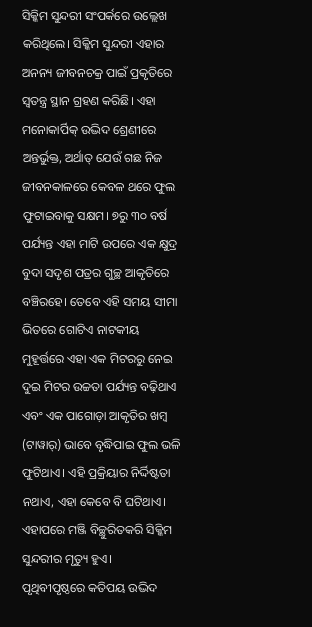ସିକ୍କିମ ସୁନ୍ଦରୀ ସଂପର୍କରେ ଉଲ୍ଲେଖ କରିଥିଲେ। ସିକ୍କିମ ସୁନ୍ଦରୀ ଏହାର ଅନନ୍ୟ ଜୀବନଚକ୍ର ପାଇଁ ପ୍ରକୃତିରେ ସ୍ୱତନ୍ତ୍ର ସ୍ଥାନ ଗ୍ରହଣ କରିଛି। ଏହା ମନୋକାର୍ପିକ୍ ଉଦ୍ଭିଦ ଶ୍ରେଣୀରେ ଅନ୍ତର୍ଭୁକ୍ତ, ଅର୍ଥାତ୍ ଯେଉଁ ଗଛ ନିଜ ଜୀବନକାଳରେ କେବଳ ଥରେ ଫୁଲ ଫୁଟାଇବାକୁ ସକ୍ଷମ। ୭ରୁ ୩୦ ବର୍ଷ ପର୍ଯ୍ୟନ୍ତ ଏହା ମାଟି ଉପରେ ଏକ କ୍ଷୁଦ୍ର ବୁଦା ସଦୃଶ ପତ୍ରର ଗୁଚ୍ଛ ଆକୃତିରେ ବଞ୍ଚିରହେ। ତେବେ ଏହି ସମୟ ସୀମା ଭିତରେ ଗୋଟିଏ ନାଟକୀୟ ମୁହୂର୍ତ୍ତରେ ଏହା ଏକ ମିଟରରୁ ନେଇ ଦୁଇ ମିଟର ଉଚ୍ଚତା ପର୍ଯ୍ୟନ୍ତ ବଢ଼ିଥାଏ ଏବଂ ଏକ ପାଗୋଡ଼ା ଆକୃତିର ଖମ୍ବ (ଟାୱାର୍‌) ଭାବେ ବୃଦ୍ଧିପାଇ ଫୁଲ ଭଳି ଫୁଟିଥାଏ। ଏହି ପ୍ରକ୍ରିୟାର ନିର୍ଦ୍ଦିଷ୍ଟତା ନଥାଏ, ଏହା କେବେ ବି ଘଟିଥାଏ। ଏହାପରେ ମଞ୍ଜି ବିଚ୍ଛୁରିତକରି ସିକ୍କିମ ସୁନ୍ଦରୀର ମୃତ୍ୟୁ ହୁଏ।
ପୃଥିବୀପୃଷ୍ଠରେ କତିପୟ ଉଦ୍ଭିଦ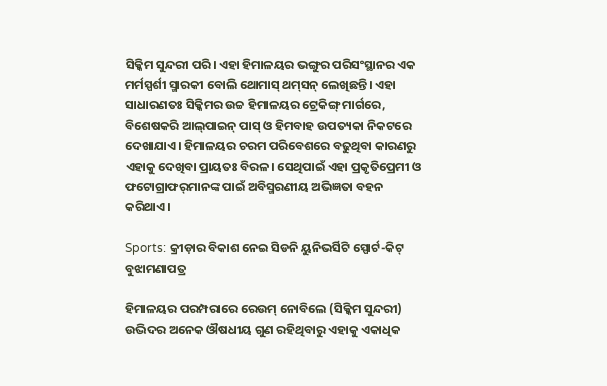ସିକ୍କିମ ସୁନ୍ଦରୀ ପରି। ଏହା ହିମାଳୟର ଭଙ୍ଗୁର ପରିସଂସ୍ଥାନର ଏକ ମର୍ମସ୍ପର୍ଶୀ ସ୍ମାରକୀ ବୋଲି ଥୋମାସ୍ ଥମ୍‌ସନ୍ ଲେଖିଛନ୍ତି। ଏହା ସାଧାରଣତଃ ସିକ୍କିମର ଉଚ୍ଚ ହିମାଳୟର ଟ୍ରେକିଙ୍ଗ୍‌ ମାର୍ଗରେ, ବିଶେଷକରି ଆଲ୍‌ପାଇନ୍‌ ପାସ୍ ଓ ହିମବାହ ଉପତ୍ୟକା ନିକଟରେ ଦେଖାଯାଏ। ହିମାଳୟର ଚରମ ପରିବେଶରେ ବଢୁଥିବା କାରଣରୁ ଏହାକୁ ଦେଖିବା ପ୍ରାୟତଃ ବିରଳ। ସେଥିପାଇଁ ଏହା ପ୍ରକୃତିପ୍ରେମୀ ଓ ଫଟୋଗ୍ରାଫର୍‌ମାନଙ୍କ ପାଇଁ ଅବିସ୍ମରଣୀୟ ଅଭିଜ୍ଞତା ବହନ କରିଥାଏ।

Sports: କ୍ରୀଡ଼ାର ବିକାଶ ନେଇ ସିଡନି ୟୁନିଭର୍ସିଟି ସ୍ପୋର୍ଟ-କିଟ୍‌ ବୁଝାମଣାପତ୍ର

ହିମାଳୟର ପରମ୍ପରାରେ ରେଉମ୍ ନୋବିଲେ (ସିକ୍କିମ ସୁନ୍ଦରୀ) ଉଦ୍ଭିଦର ଅନେକ ଔଷଧୀୟ ଗୁଣ ରହିଥିବାରୁ ଏହାକୁ ଏକାଧିକ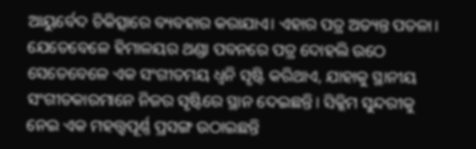ଆୟୁର୍ବେଦ ଚିକିତ୍ସାରେ ବ୍ୟବହାର କରାଯାଏ। ଏହାର ପତ୍ର ଅତ୍ୟନ୍ତ ପତଳା। ଯେତେବେଳେ ହିମାଳୟର ଥଣ୍ଡା ପବନରେ ପତ୍ର ଦୋହଲି ଉଠେ ସେତେବେଳେ ଏକ ସଂଗୀତମୟ ଧ୍ୱନି ସୃଷ୍ଟି କରିଥାଏ, ଯାହାକୁ ସ୍ଥାନୀୟ ସଂଗୀତକାରମାନେ ନିଜର ସୃଷ୍ଟିରେ ସ୍ଥାନ ଦେଇଛନ୍ତି। ସିକ୍କିମ ସୁନ୍ଦରୀକୁ ନେଇ ଏକ ମହତ୍ତ୍ୱପୂର୍ଣ୍ଣ ପ୍ରସଙ୍ଗ ଉଠାଇଛନ୍ତି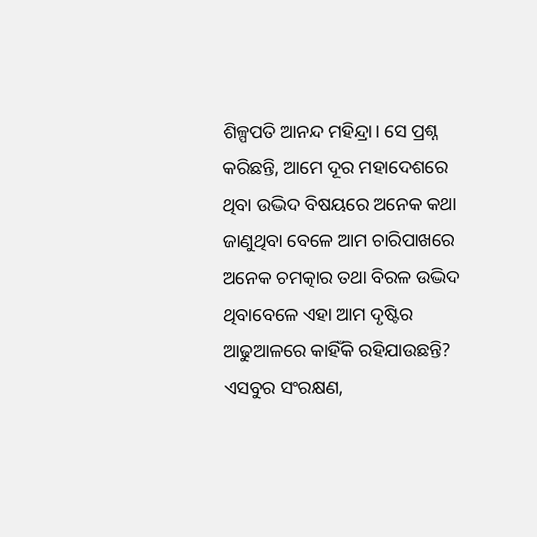ଶିଳ୍ପପତି ଆନନ୍ଦ ମହିନ୍ଦ୍ରା। ସେ ପ୍ରଶ୍ନ କରିଛନ୍ତି, ଆମେ ଦୂର ମହାଦେଶରେ ଥିବା ଉଦ୍ଭିଦ ବିଷୟରେ ଅନେକ କଥା ଜାଣୁଥିବା ବେଳେ ଆମ ଚାରିପାଖରେ ଅନେକ ଚମତ୍କାର ତଥା ବିରଳ ଉଦ୍ଭିଦ ଥିବାବେଳେ ଏହା ଆମ ଦୃଷ୍ଟିର ଆଢୁଆଳରେ କାହିଁକି ରହିଯାଉଛନ୍ତି? ଏସବୁର ସଂରକ୍ଷଣ,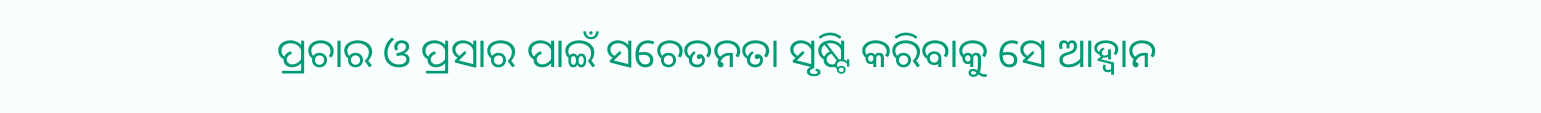ପ୍ରଚାର ଓ ପ୍ରସାର ପାଇଁ ସଚେତନତା ସୃଷ୍ଟି କରିବାକୁ ସେ ଆହ୍ୱାନ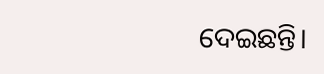ଦେଇଛନ୍ତି।